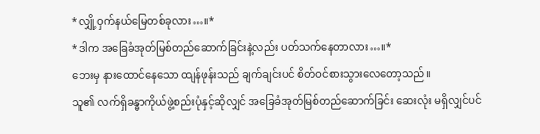*လျှို့ဝှက်နယ်မြေတစ်ခုလား…။*
*ဒါက အခြေခံအုတ်မြစ်တည်ဆောက်ခြင်းနဲ့လည်း ပတ်သက်နေတာလား…။*
ဘေးမှ နားထောင်နေသော ထျန်ဖုန်းသည် ချက်ချင်းပင် စိတ်ဝင်စားသွားလေတော့သည်။
သူ၏ လက်ရှိခန္ဓာကိုယ်ဖွဲ့စည်းပုံနှင့်ဆိုလျှင် အခြေခံအုတ်မြစ်တည်ဆောက်ခြင်း ဆေးလုံး မရှိလျှင်ပင်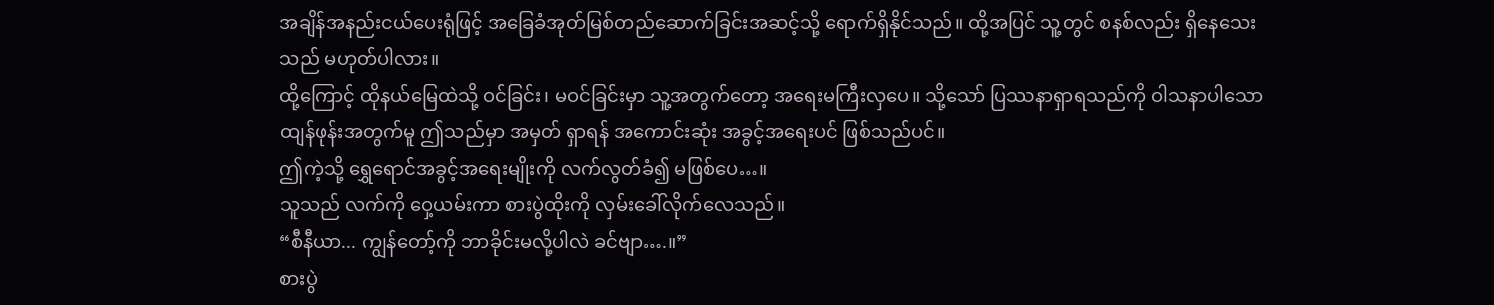အချိန်အနည်းငယ်ပေးရုံဖြင့် အခြေခံအုတ်မြစ်တည်ဆောက်ခြင်းအဆင့်သို့ ရောက်ရှိနိုင်သည်။ ထို့အပြင် သူ့တွင် စနစ်လည်း ရှိနေသေးသည် မဟုတ်ပါလား။
ထို့ကြောင့် ထိုနယ်မြေထဲသို့ ဝင်ခြင်း၊ မဝင်ခြင်းမှာ သူ့အတွက်တော့ အရေးမကြီးလှပေ။ သို့သော် ပြဿနာရှာရသည်ကို ဝါသနာပါသော ထျန်ဖုန်းအတွက်မူ ဤသည်မှာ အမှတ် ရှာရန် အကောင်းဆုံး အခွင့်အရေးပင် ဖြစ်သည်ပင်။
ဤကဲ့သို့ ရွှေရောင်အခွင့်အရေးမျိုးကို လက်လွတ်ခံ၍ မဖြစ်ပေ…။
သူသည် လက်ကို ဝှေ့ယမ်းကာ စားပွဲထိုးကို လှမ်းခေါ်လိုက်လေသည်။
“စီနီယာ... ကျွန်တော့်ကို ဘာခိုင်းမလို့ပါလဲ ခင်ဗျာ….။”
စားပွဲ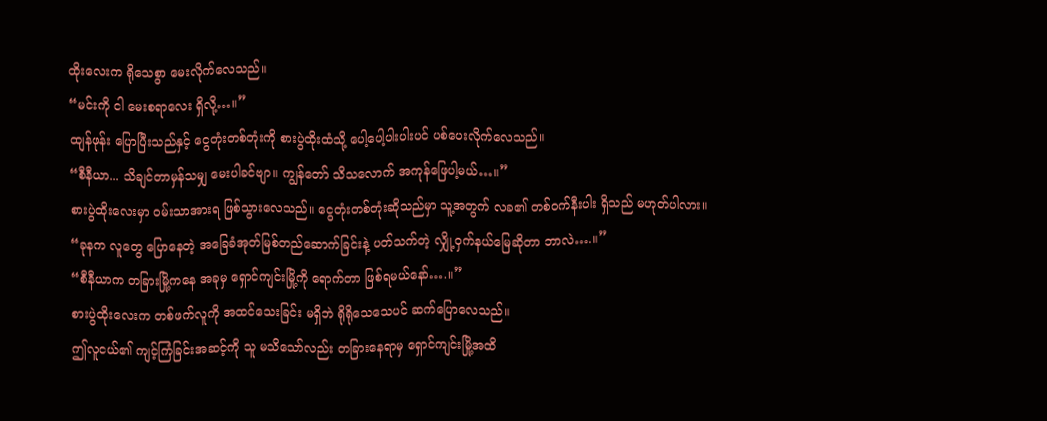ထိုးလေးက ရိုသေစွာ မေးလိုက်လေသည်။
“မင်းကို ငါ မေးစရာလေး ရှိလို့…။”
ထျန်ဖုန်း ပြောပြီးသည်နှင့် ငွေတုံးတစ်တုံးကို စားပွဲထိုးထံသို့ ပေါ့ပေါ့ပါးပါးပင် ပစ်ပေးလိုက်လေသည်။
“စီနီယာ... သိချင်တာမှန်သမျှ မေးပါခင်ဗျာ။ ကျွန်တော် သိသလောက် အကုန်ဖြေပါ့မယ်…။”
စားပွဲထိုးလေးမှာ ဝမ်းသာအားရ ဖြစ်သွားလေသည်။ ငွေတုံးတစ်တုံးဆိုသည်မှာ သူ့အတွက် လခ၏ တစ်ဝက်နီးပါး ရှိသည် မဟုတ်ပါလား။
“ခုနက လူတွေ ပြောနေတဲ့ အခြေခံအုတ်မြစ်တည်ဆောက်ခြင်းနဲ့ ပတ်သက်တဲ့ လျှို့ဝှက်နယ်မြေဆိုတာ ဘာလဲ….။”
“စီနီယာက တခြားမြို့ကနေ အခုမှ ရှောင်ကျင်းမြို့ကို ရောက်တာ ဖြစ်ရမယ်နော်….။”
စားပွဲထိုးလေးက တစ်ဖက်လူကို အထင်သေးခြင်း မရှိဘဲ ရိုရိုသေသေပင် ဆက်ပြောလေသည်။
ဤလူငယ်၏ ကျင့်ကြံခြင်းအဆင့်ကို သူ မသိသော်လည်း တခြားနေရာမှ ရှောင်ကျင်းမြို့အထိ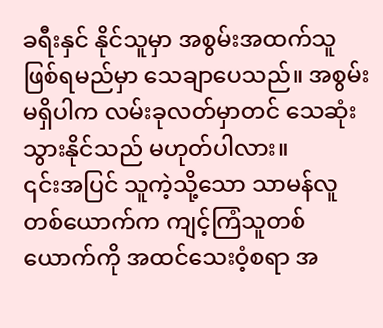ခရီးနှင် နိုင်သူမှာ အစွမ်းအထက်သူ ဖြစ်ရမည်မှာ သေချာပေသည်။ အစွမ်းမရှိပါက လမ်းခုလတ်မှာတင် သေဆုံးသွားနိုင်သည် မဟုတ်ပါလား။
၎င်းအပြင် သူကဲ့သို့သော သာမန်လူတစ်ယောက်က ကျင့်ကြံသူတစ်ယောက်ကို အထင်သေးဝံ့စရာ အ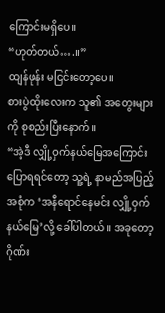ကြောင်းမရှိပေ။
“ဟုတ်တယ်….။”
ထျန်ဖုန်း မငြင်းတော့ပေ။
စားပွဲထိုးလေးက သူ၏ အတွေးများကို စုစည်းပြီးနောက်။
“အဲ့ဒီ လျှို့ဝှက်နယ်မြေအကြောင်း ပြောရရင်တော့ သူ့ရဲ့ နာမည်အပြည့်အစုံက ‘အနီရောင်နေမင်း လျှို့ဝှက်နယ်မြေ’လို့ ခေါ်ပါတယ်။ အခုတော့ ဂိုဏ်း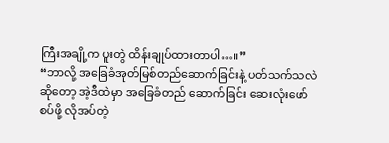ကြီးအချို့က ပူးတွဲ ထိန်းချုပ်ထားတာပါ…။”
“ဘာလို့ အခြေခံအုတ်မြစ်တည်ဆောက်ခြင်းနဲ့ ပတ်သက်သလဲဆိုတော့ အဲ့ဒီထဲမှာ အခြေခံတည် ဆောက်ခြင်း ဆေးလုံးဖော်စပ်ဖို့ လိုအပ်တဲ့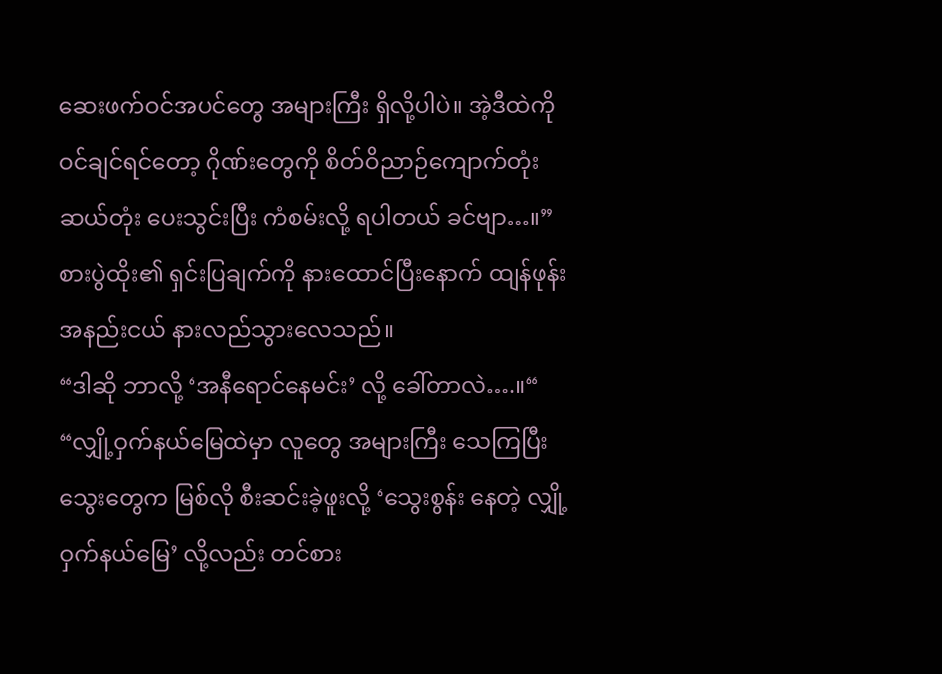ဆေးဖက်ဝင်အပင်တွေ အများကြီး ရှိလို့ပါပဲ။ အဲ့ဒီထဲကို ဝင်ချင်ရင်တော့ ဂိုဏ်းတွေကို စိတ်ဝိညာဉ်ကျောက်တုံး ဆယ်တုံး ပေးသွင်းပြီး ကံစမ်းလို့ ရပါတယ် ခင်ဗျာ…။”
စားပွဲထိုး၏ ရှင်းပြချက်ကို နားထောင်ပြီးနောက် ထျန်ဖုန်း အနည်းငယ် နားလည်သွားလေသည်။
“ဒါဆို ဘာလို့ ‘အနီရောင်နေမင်း’ လို့ ခေါ်တာလဲ….။“
“လျှို့ဝှက်နယ်မြေထဲမှာ လူတွေ အများကြီး သေကြပြီး သွေးတွေက မြစ်လို စီးဆင်းခဲ့ဖူးလို့ ‘သွေးစွန်း နေတဲ့ လျှို့ဝှက်နယ်မြေ’ လို့လည်း တင်စား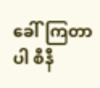ခေါ်ကြတာပါ စီနီ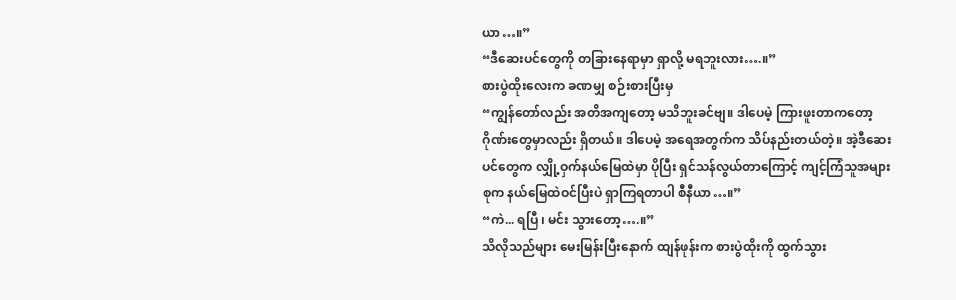ယာ…။”
“ဒီဆေးပင်တွေကို တခြားနေရာမှာ ရှာလို့ မရဘူးလား….။”
စားပွဲထိုးလေးက ခဏမျှ စဉ်းစားပြီးမှ
“ကျွန်တော်လည်း အတိအကျတော့ မသိဘူးခင်ဗျ။ ဒါပေမဲ့ ကြားဖူးတာကတော့ ဂိုဏ်းတွေမှာလည်း ရှိတယ်။ ဒါပေမဲ့ အရေအတွက်က သိပ်နည်းတယ်တဲ့။ အဲ့ဒီဆေးပင်တွေက လျှို့ဝှက်နယ်မြေထဲမှာ ပိုပြီး ရှင်သန်လွယ်တာကြောင့် ကျင့်ကြံသူအများစုက နယ်မြေထဲဝင်ပြီးပဲ ရှာကြရတာပါ စီနီယာ…။”
“ကဲ... ရပြီ ၊ မင်း သွားတော့….။”
သိလိုသည်များ မေးမြန်းပြီးနောက် ထျန်ဖုန်းက စားပွဲထိုးကို ထွက်သွား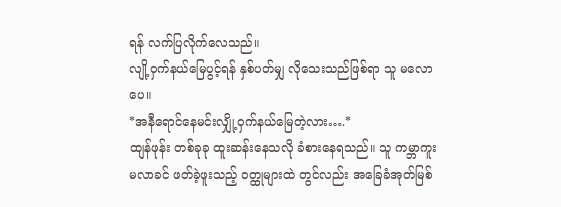ရန် လက်ပြလိုက်လေသည်။
လျို့ဝှက်နယ်မြေပွင့်ရန် နှစ်ပတ်မျှ လိုသေးသည်ဖြစ်ရာ သူ မလောပေ။
*အနီရောင်နေမင်းလျှို့ဝှက်နယ်မြေတဲ့လား….*
ထျန်ဖုန်း တစ်ခုခု ထူးဆန်းနေသလို ခံစားနေရသည်။ သူ ကမ္ဘာကူးမလာခင် ဖတ်ခဲ့ဖူးသည့် ဝတ္ထုများထဲ တွင်လည်း အခြေခံအုတ်မြစ်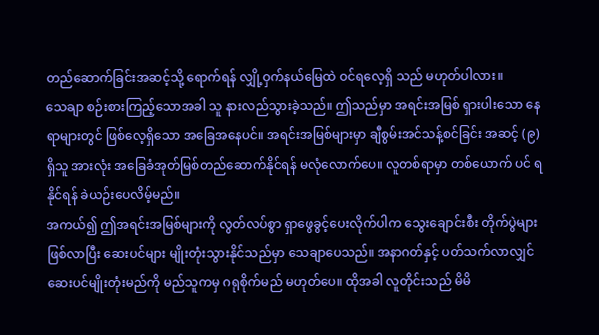တည်ဆောက်ခြင်းအဆင့်သို့ ရောက်ရန် လျှို့ဝှက်နယ်မြေထဲ ဝင်ရလေ့ရှိ သည် မဟုတ်ပါလား။
သေချာ စဉ်းစားကြည့်သောအခါ သူ နားလည်သွားခဲ့သည်။ ဤသည်မှာ အရင်းအမြစ် ရှားပါးသော နေရာများတွင် ဖြစ်လေ့ရှိသော အခြေအနေပင်။ အရင်းအမြစ်များမှာ ချီစွမ်းအင်သန့်စင်ခြင်း အဆင့် (၉) ရှိသူ အားလုံး အခြေခံအုတ်မြစ်တည်ဆောက်နိုင်ရန် မလုံလောက်ပေ။ လူတစ်ရာမှာ တစ်ယောက် ပင် ရနိုင်ရန် ခဲယဉ်းပေလိမ့်မည်။
အကယ်၍ ဤအရင်းအမြစ်များကို လွတ်လပ်စွာ ရှာဖွေခွင့်ပေးလိုက်ပါက သွေးချောင်းစီး တိုက်ပွဲများ ဖြစ်လာပြီး ဆေးပင်များ မျိုးတုံးသွားနိုင်သည်မှာ သေချာပေသည်။ အနာဂတ်နှင့် ပတ်သက်လာလျှင် ဆေးပင်မျိုးတုံးမည်ကို မည်သူကမှ ဂရုစိုက်မည် မဟုတ်ပေ။ ထိုအခါ လူတိုင်းသည် မိမိ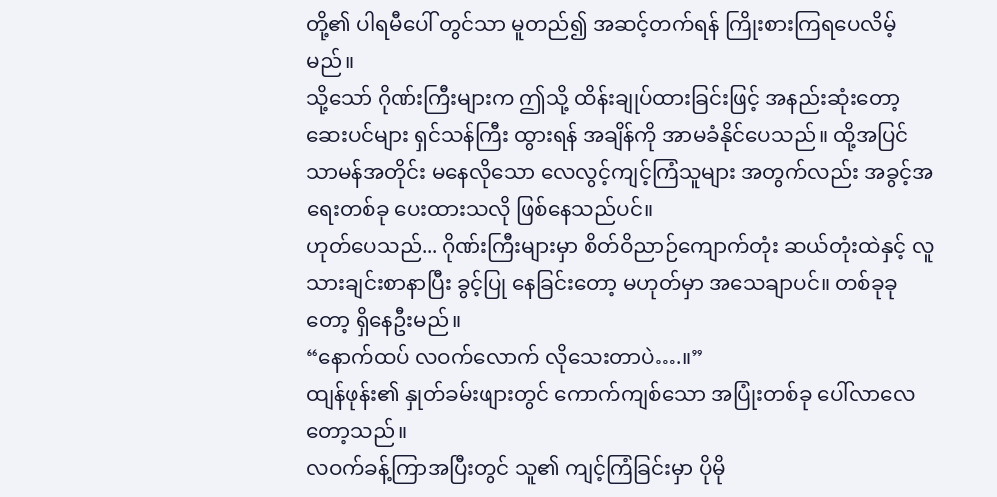တို့၏ ပါရမီပေါ် တွင်သာ မူတည်၍ အဆင့်တက်ရန် ကြိုးစားကြရပေလိမ့်မည်။
သို့သော် ဂိုဏ်းကြီးများက ဤသို့ ထိန်းချုပ်ထားခြင်းဖြင့် အနည်းဆုံးတော့ ဆေးပင်များ ရှင်သန်ကြီး ထွားရန် အချိန်ကို အာမခံနိုင်ပေသည်။ ထို့အပြင် သာမန်အတိုင်း မနေလိုသော လေလွင့်ကျင့်ကြံသူများ အတွက်လည်း အခွင့်အရေးတစ်ခု ပေးထားသလို ဖြစ်နေသည်ပင်။
ဟုတ်ပေသည်... ဂိုဏ်းကြီးများမှာ စိတ်ဝိညာဉ်ကျောက်တုံး ဆယ်တုံးထဲနှင့် လူသားချင်းစာနာပြီး ခွင့်ပြု နေခြင်းတော့ မဟုတ်မှာ အသေချာပင်။ တစ်ခုခုတော့ ရှိနေဦးမည်။
“နောက်ထပ် လဝက်လောက် လိုသေးတာပဲ….။”
ထျန်ဖုန်း၏ နှုတ်ခမ်းဖျားတွင် ကောက်ကျစ်သော အပြုံးတစ်ခု ပေါ်လာလေတော့သည်။
လဝက်ခန့်ကြာအပြီးတွင် သူ၏ ကျင့်ကြံခြင်းမှာ ပိုမို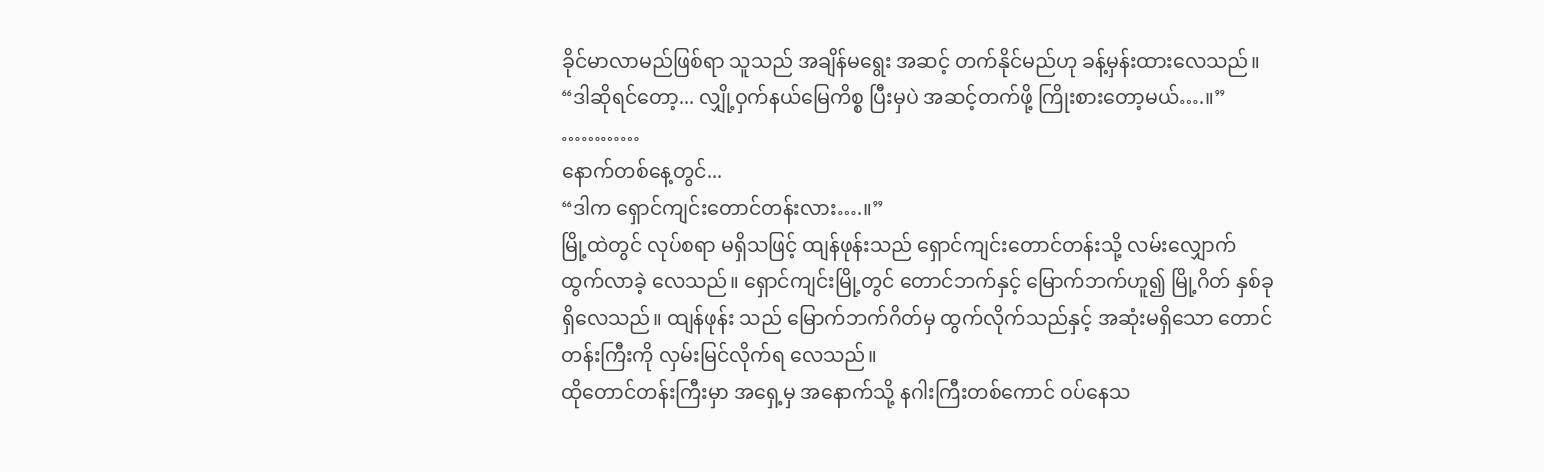ခိုင်မာလာမည်ဖြစ်ရာ သူသည် အချိန်မရွေး အဆင့် တက်နိုင်မည်ဟု ခန့်မှန်းထားလေသည်။
“ဒါဆိုရင်တော့... လျှို့ဝှက်နယ်မြေကိစ္စ ပြီးမှပဲ အဆင့်တက်ဖို့ ကြိုးစားတော့မယ်….။”
…………
နောက်တစ်နေ့တွင်...
“ဒါက ရှောင်ကျင်းတောင်တန်းလား….။”
မြို့ထဲတွင် လုပ်စရာ မရှိသဖြင့် ထျန်ဖုန်းသည် ရှောင်ကျင်းတောင်တန်းသို့ လမ်းလျှောက်ထွက်လာခဲ့ လေသည်။ ရှောင်ကျင်းမြို့တွင် တောင်ဘက်နှင့် မြောက်ဘက်ဟူ၍ မြို့ဂိတ် နှစ်ခု ရှိလေသည်။ ထျန်ဖုန်း သည် မြောက်ဘက်ဂိတ်မှ ထွက်လိုက်သည်နှင့် အဆုံးမရှိသော တောင်တန်းကြီးကို လှမ်းမြင်လိုက်ရ လေသည်။
ထိုတောင်တန်းကြီးမှာ အရှေ့မှ အနောက်သို့ နဂါးကြီးတစ်ကောင် ဝပ်နေသ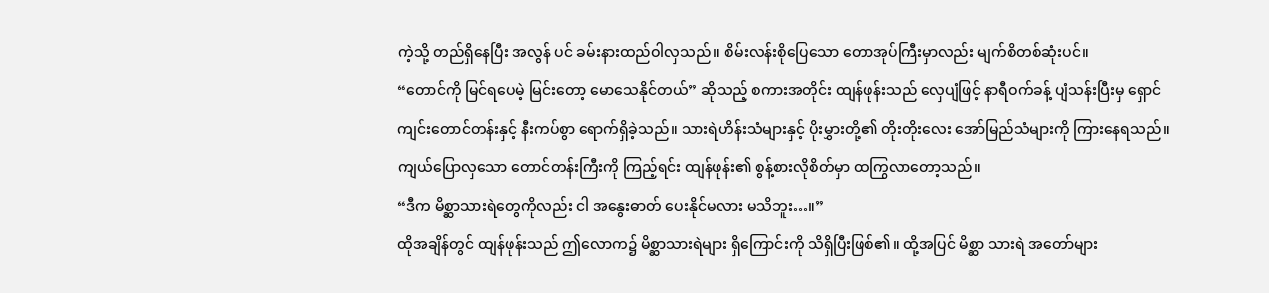ကဲ့သို့ တည်ရှိနေပြီး အလွန် ပင် ခမ်းနားထည်ဝါလှသည်။ စိမ်းလန်းစိုပြေသော တောအုပ်ကြီးမှာလည်း မျက်စိတစ်ဆုံးပင်။
“တောင်ကို မြင်ရပေမဲ့ မြင်းတော့ မောသေနိုင်တယ်” ဆိုသည့် စကားအတိုင်း ထျန်ဖုန်းသည် လှေပျံဖြင့် နာရီဝက်ခန့် ပျံသန်းပြီးမှ ရှောင်ကျင်းတောင်တန်းနှင့် နီးကပ်စွာ ရောက်ရှိခဲ့သည်။ သားရဲဟိန်းသံများနှင့် ပိုးမွှားတို့၏ တိုးတိုးလေး အော်မြည်သံများကို ကြားနေရသည်။
ကျယ်ပြောလှသော တောင်တန်းကြီးကို ကြည့်ရင်း ထျန်ဖုန်း၏ စွန့်စားလိုစိတ်မှာ ထကြွလာတော့သည်။
“ဒီက မိစ္ဆာသားရဲတွေကိုလည်း ငါ အနွေးဓာတ် ပေးနိုင်မလား မသိဘူး…။”
ထိုအချိန်တွင် ထျန်ဖုန်းသည် ဤလောက၌ မိစ္ဆာသားရဲများ ရှိကြောင်းကို သိရှိပြီးဖြစ်၏။ ထို့အပြင် မိစ္ဆာ သားရဲ အတော်များ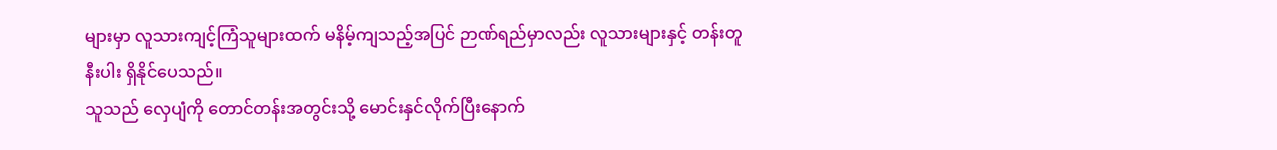များမှာ လူသားကျင့်ကြံသူများထက် မနိမ့်ကျသည့်အပြင် ဉာဏ်ရည်မှာလည်း လူသားများနှင့် တန်းတူနီးပါး ရှိနိုင်ပေသည်။
သူသည် လှေပျံကို တောင်တန်းအတွင်းသို့ မောင်းနှင်လိုက်ပြီးနောက်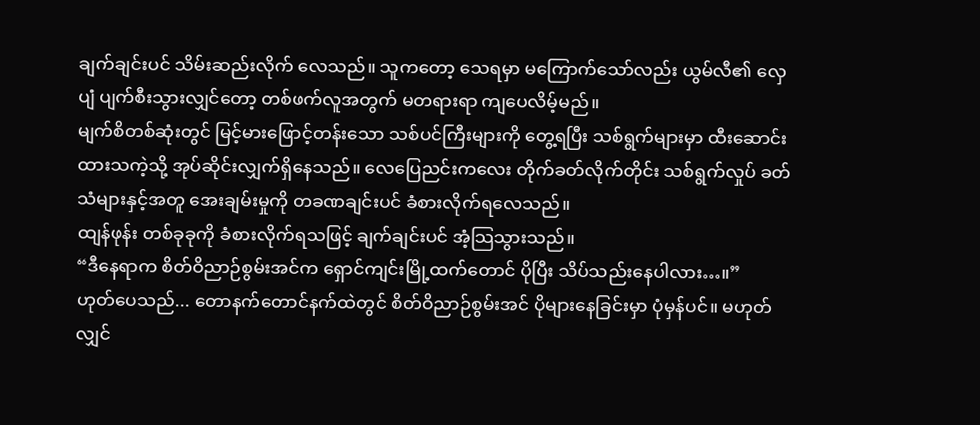ချက်ချင်းပင် သိမ်းဆည်းလိုက် လေသည်။ သူကတော့ သေရမှာ မကြောက်သော်လည်း ယွမ်လီ၏ လှေပျံ ပျက်စီးသွားလျှင်တော့ တစ်ဖက်လူအတွက် မတရားရာ ကျပေလိမ့်မည်။
မျက်စိတစ်ဆုံးတွင် မြင့်မားဖြောင့်တန်းသော သစ်ပင်ကြီးများကို တွေ့ရပြီး သစ်ရွက်များမှာ ထီးဆောင်း ထားသကဲ့သို့ အုပ်ဆိုင်းလျှက်ရှိနေသည်။ လေပြေညင်းကလေး တိုက်ခတ်လိုက်တိုင်း သစ်ရွက်လှုပ် ခတ်သံများနှင့်အတူ အေးချမ်းမှုကို တခဏချင်းပင် ခံစားလိုက်ရလေသည်။
ထျန်ဖုန်း တစ်ခုခုကို ခံစားလိုက်ရသဖြင့် ချက်ချင်းပင် အံ့သြသွားသည်။
“ဒီနေရာက စိတ်ဝိညာဉ်စွမ်းအင်က ရှောင်ကျင်းမြို့ထက်တောင် ပိုပြီး သိပ်သည်းနေပါလား…။”
ဟုတ်ပေသည်... တောနက်တောင်နက်ထဲတွင် စိတ်ဝိညာဉ်စွမ်းအင် ပိုများနေခြင်းမှာ ပုံမှန်ပင်။ မဟုတ် လျှင်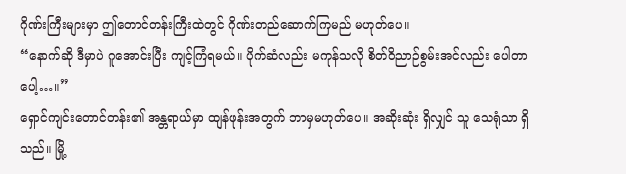ဂိုဏ်းကြီးများမှာ ဤတောင်တန်းကြီးထဲတွင် ဂိုဏ်းတည်ဆောက်ကြမည် မဟုတ်ပေ။
“နောက်ဆို ဒီမှာပဲ ဂူအောင်းပြီး ကျင့်ကြံရမယ်။ ပိုက်ဆံလည်း မကုန်သလို စိတ်ဝိညာဉ်စွမ်းအင်လည်း ပေါတာပေါ့…။”
ရှောင်ကျင်းတောင်တန်း၏ အန္တရာယ်မှာ ထျန်ဖုန်းအတွက် ဘာမှမဟုတ်ပေ။ အဆိုးဆုံး ရှိလျှင် သူ သေရုံသာ ရှိသည်။ မြို့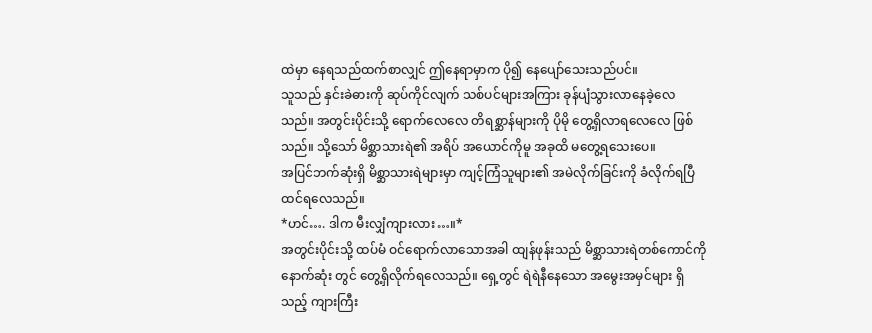ထဲမှာ နေရသည်ထက်စာလျှင် ဤနေရာမှာက ပို၍ နေပျော်သေးသည်ပင်။
သူသည် နှင်းခဲဓားကို ဆုပ်ကိုင်လျက် သစ်ပင်များအကြား ခုန်ပျံသွားလာနေခဲ့လေသည်။ အတွင်းပိုင်းသို့ ရောက်လေလေ တိရစ္ဆာန်များကို ပိုမို တွေ့ရှိလာရလေလေ ဖြစ်သည်။ သို့သော် မိစ္ဆာသားရဲ၏ အရိပ် အယောင်ကိုမူ အခုထိ မတွေ့ရသေးပေ။
အပြင်ဘက်ဆုံးရှိ မိစ္ဆာသားရဲများမှာ ကျင့်ကြံသူများ၏ အမဲလိုက်ခြင်းကို ခံလိုက်ရပြီ ထင်ရလေသည်။
*ဟင်…. ဒါက မီးလျှံကျားလား…။*
အတွင်းပိုင်းသို့ ထပ်မံ ဝင်ရောက်လာသောအခါ ထျန်ဖုန်းသည် မိစ္ဆာသားရဲတစ်ကောင်ကို နောက်ဆုံး တွင် တွေ့ရှိလိုက်ရလေသည်။ ရှေ့တွင် ရဲရဲနီနေသော အမွေးအမှင်များ ရှိသည့် ကျားကြီး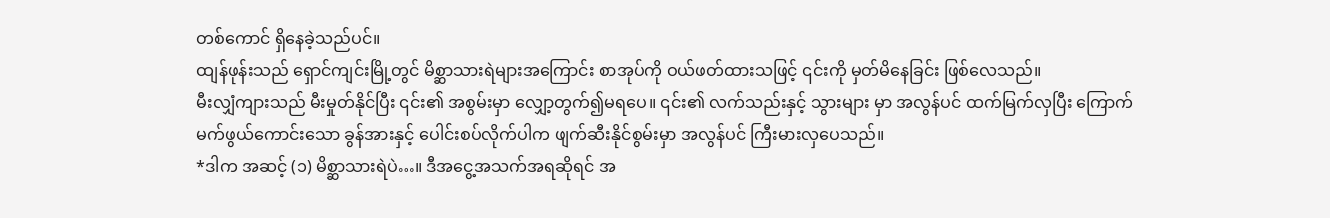တစ်ကောင် ရှိနေခဲ့သည်ပင်။
ထျန်ဖုန်းသည် ရှောင်ကျင်းမြို့တွင် မိစ္ဆာသားရဲများအကြောင်း စာအုပ်ကို ဝယ်ဖတ်ထားသဖြင့် ၎င်းကို မှတ်မိနေခြင်း ဖြစ်လေသည်။
မီးလျှံကျားသည် မီးမှုတ်နိုင်ပြီး ၎င်း၏ အစွမ်းမှာ လျှော့တွက်၍မရပေ။ ၎င်း၏ လက်သည်းနှင့် သွားများ မှာ အလွန်ပင် ထက်မြက်လှပြီး ကြောက်မက်ဖွယ်ကောင်းသော ခွန်အားနှင့် ပေါင်းစပ်လိုက်ပါက ဖျက်ဆီးနိုင်စွမ်းမှာ အလွန်ပင် ကြီးမားလှပေသည်။
*ဒါက အဆင့် (၁) မိစ္ဆာသားရဲပဲ…။ ဒီအငွေ့အသက်အရဆိုရင် အ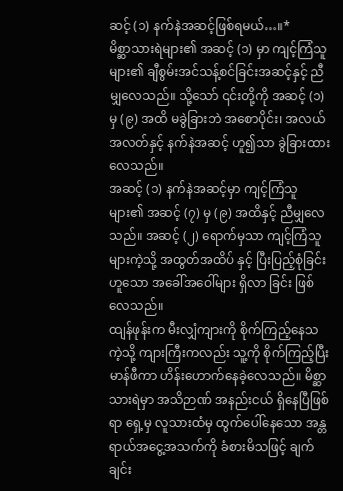ဆင့် (၁) နက်နဲအဆင့်ဖြစ်ရမယ်…။*
မိစ္ဆာသားရဲများ၏ အဆင့် (၁) မှာ ကျင့်ကြံသူများ၏ ချီစွမ်းအင်သန့်စင်ခြင်းအဆင့်နှင့် ညီမျှလေသည်။ သို့သော် ၎င်းတို့ကို အဆင့် (၁) မှ (၉) အထိ မခွဲခြားဘဲ အစောပိုင်း၊ အလယ်အလတ်နှင့် နက်နဲအဆင့် ဟူ၍သာ ခွဲခြားထားလေသည်။
အဆင့် (၁) နက်နဲအဆင့်မှာ ကျင့်ကြံသူများ၏ အဆင့် (၇) မှ (၉) အထိနှင့် ညီမျှလေသည်။ အဆင့် (၂) ရောက်မှသာ ကျင့်ကြံသူများကဲ့သို့ အထွတ်အထိပ် နှင့် ပြီးပြည့်စုံခြင်း ဟူသော အခေါ်အဝေါ်များ ရှိလာ ခြင်း ဖြစ်လေသည်။
ထျန်ဖုန်းက မီးလျှံကျားကို စိုက်ကြည့်နေသကဲ့သို့ ကျားကြီးကလည်း သူ့ကို စိုက်ကြည့်ပြီး မာန်ဖီကာ ဟိန်းဟောက်နေခဲ့လေသည်။ မိစ္ဆာသားရဲမှာ အသိဉာဏ် အနည်းငယ် ရှိနေပြီဖြစ်ရာ ရှေ့မှ လူသားထံမှ ထွက်ပေါ်နေသော အန္တရာယ်အငွေ့အသက်ကို ခံစားမိသဖြင့် ချက်ချင်း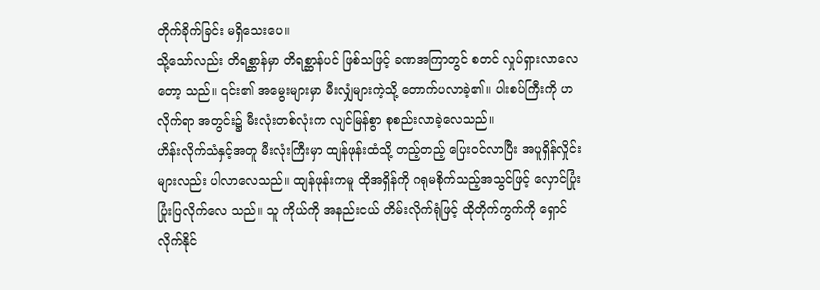တိုက်ခိုက်ခြင်း မရှိသေးပေ။
သို့သော်လည်း တိရစ္ဆာန်မှာ တိရစ္ဆာန်ပင် ဖြစ်သဖြင့် ခဏအကြာတွင် စတင် လှုပ်ရှားလာလေတော့ သည်။ ၎င်း၏ အမွေးများမှာ မီးလျှံများကဲ့သို့ တောက်ပလာခဲ့၏။ ပါးစပ်ကြီးကို ဟလိုက်ရာ အတွင်း၌ မီးလုံးတစ်လုံးက လျင်မြန်စွာ စုစည်းလာခဲ့လေသည်။
ဟိန်းလိုက်သံနှင့်အတူ မီးလုံးကြီးမှာ ထျန်ဖုန်းထံသို့ တည့်တည့် ပြေးဝင်လာပြီး အပူရှိန်လှိုင်းများလည်း ပါလာလေသည်။ ထျန်ဖုန်းကမူ ထိုအရှိန်ကို ဂရုမစိုက်သည့်အသွင်ဖြင့် လှောင်ပြုံး ပြုံးပြလိုက်လေ သည်။ သူ ကိုယ်ကို အနည်းငယ် တိမ်းလိုက်ရုံဖြင့် ထိုတိုက်ကွက်ကို ရှောင်လိုက်နိုင်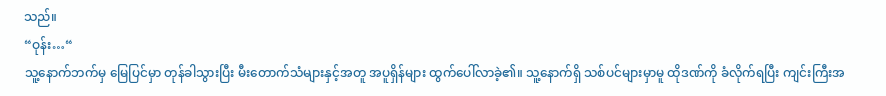သည်။
“ဝုန်း…“
သူ့နောက်ဘက်မှ မြေပြင်မှာ တုန်ခါသွားပြီး မီးတောက်သံများနှင့်အတူ အပူရှိန်များ ထွက်ပေါ်လာခဲ့၏။ သူ့နောက်ရှိ သစ်ပင်များမှာမူ ထိုဒဏ်ကို ခံလိုက်ရပြီး ကျင်းကြီးအ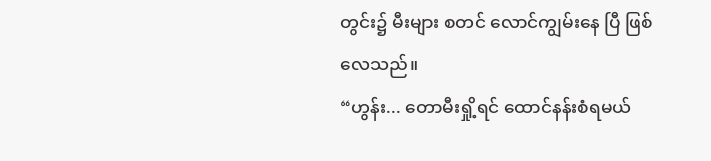တွင်း၌ မီးများ စတင် လောင်ကျွမ်းနေ ပြီ ဖြစ်လေသည်။
“ဟွန်း... တောမီးရှို့ရင် ထောင်နန်းစံရမယ်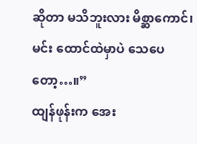ဆိုတာ မသိဘူးလား မိစ္ဆာကောင်၊ မင်း ထောင်ထဲမှာပဲ သေပေ တော့…။”
ထျန်ဖုန်းက အေး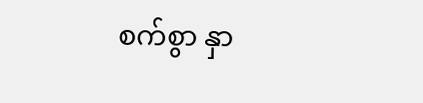စက်စွာ နှာ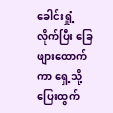ခေါင်းရှုံ့လိုက်ပြီး ခြေဖျားထောက်ကာ ရှေ့သို့ ပြေးထွက်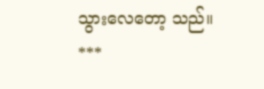သွားလေတော့ သည်။
***